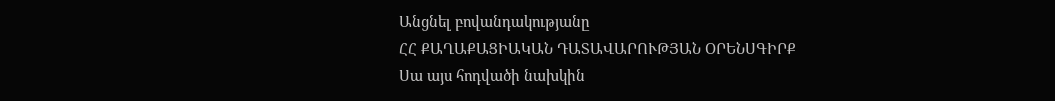Անցնել բովանդակությանը
ՀՀ ՔԱՂԱՔԱՑԻԱԿԱՆ ԴԱՏԱՎԱՐՈՒԹՅԱՆ ՕՐԵՆՍԳԻՐՔ
Սա այս հոդվածի նախկին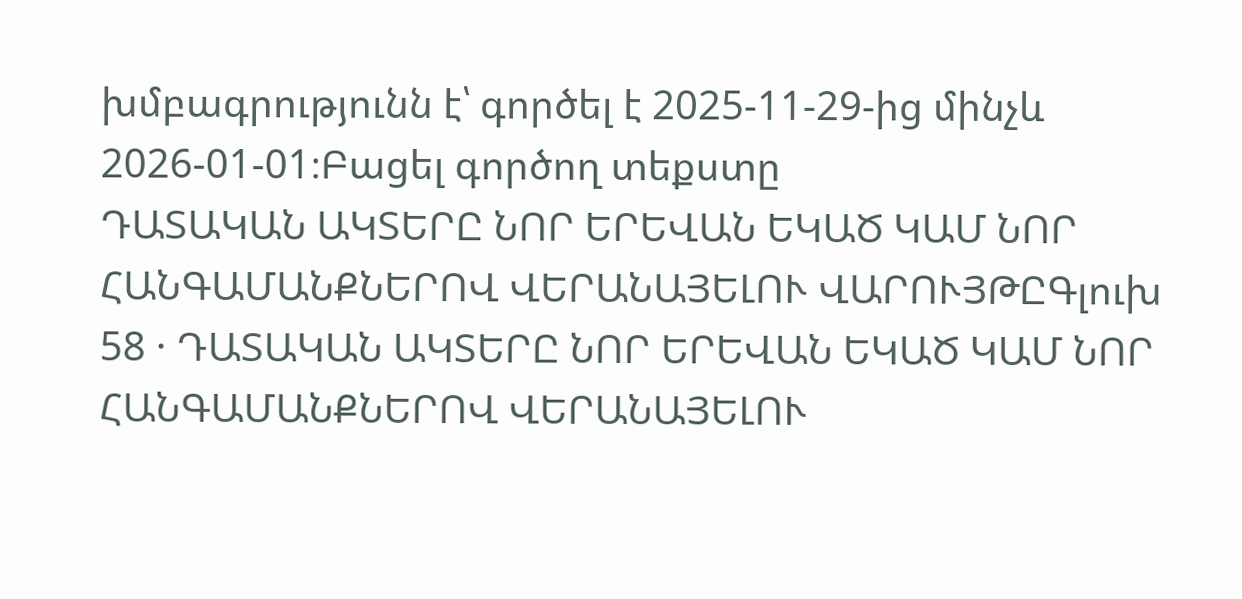խմբագրությունն է՝ գործել է 2025-11-29-ից մինչև 2026-01-01։Բացել գործող տեքստը
ԴԱՏԱԿԱՆ ԱԿՏԵՐԸ ՆՈՐ ԵՐԵՎԱՆ ԵԿԱԾ ԿԱՄ ՆՈՐ ՀԱՆԳԱՄԱՆՔՆԵՐՈՎ ՎԵՐԱՆԱՅԵԼՈՒ ՎԱՐՈՒՅԹԸԳլուխ 58 · ԴԱՏԱԿԱՆ ԱԿՏԵՐԸ ՆՈՐ ԵՐԵՎԱՆ ԵԿԱԾ ԿԱՄ ՆՈՐ ՀԱՆԳԱՄԱՆՔՆԵՐՈՎ ՎԵՐԱՆԱՅԵԼՈՒ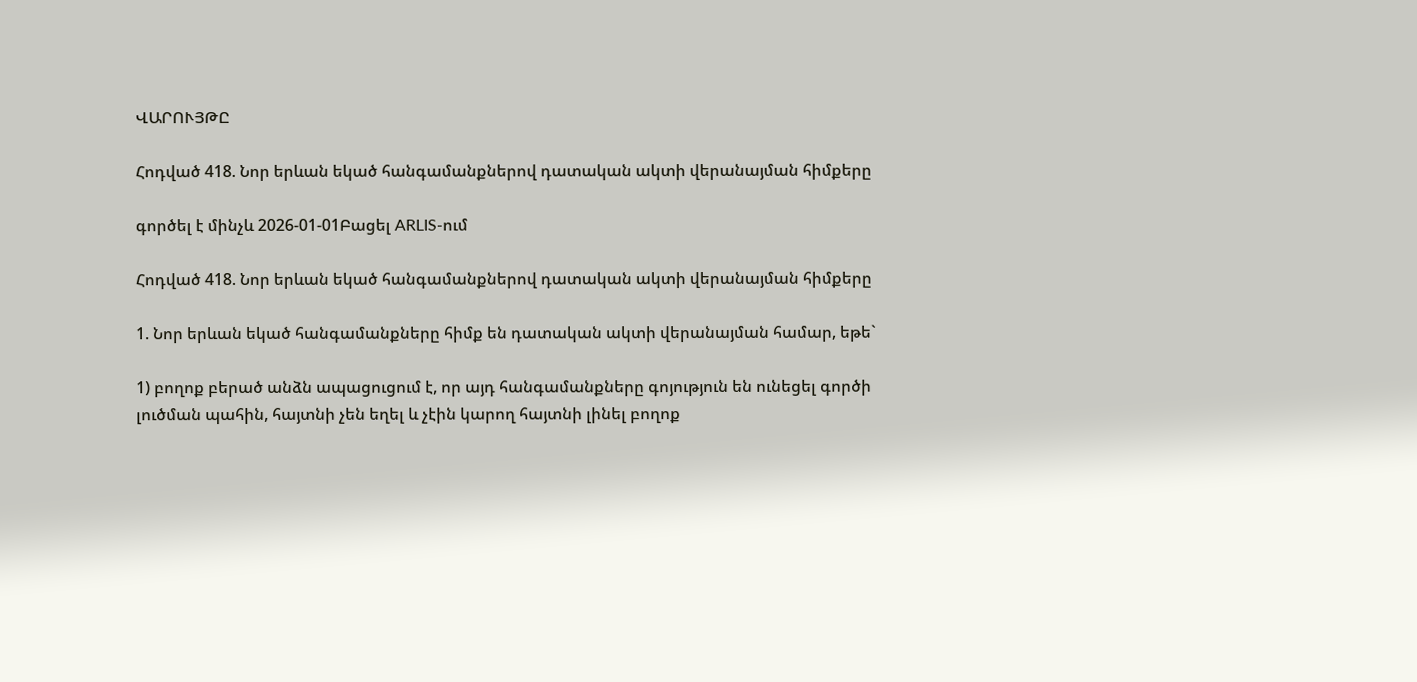ՎԱՐՈՒՅԹԸ

Հոդված 418. Նոր երևան եկած հանգամանքներով դատական ակտի վերանայման հիմքերը

գործել է մինչև 2026-01-01Բացել ARLIS-ում

Հոդված 418. Նոր երևան եկած հանգամանքներով դատական ակտի վերանայման հիմքերը

1. Նոր երևան եկած հանգամանքները հիմք են դատական ակտի վերանայման համար, եթե`

1) բողոք բերած անձն ապացուցում է, որ այդ հանգամանքները գոյություն են ունեցել գործի լուծման պահին, հայտնի չեն եղել և չէին կարող հայտնի լինել բողոք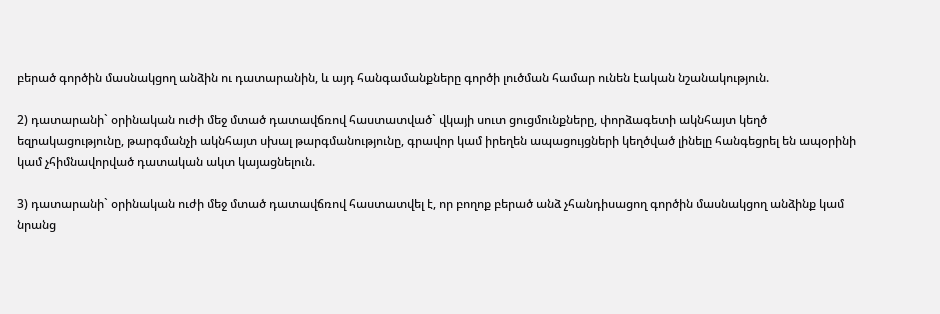բերած գործին մասնակցող անձին ու դատարանին, և այդ հանգամանքները գործի լուծման համար ունեն էական նշանակություն.

2) դատարանի` օրինական ուժի մեջ մտած դատավճռով հաստատված` վկայի սուտ ցուցմունքները, փորձագետի ակնհայտ կեղծ եզրակացությունը, թարգմանչի ակնհայտ սխալ թարգմանությունը, գրավոր կամ իրեղեն ապացույցների կեղծված լինելը հանգեցրել են ապօրինի կամ չհիմնավորված դատական ակտ կայացնելուն.

3) դատարանի` օրինական ուժի մեջ մտած դատավճռով հաստատվել է, որ բողոք բերած անձ չհանդիսացող գործին մասնակցող անձինք կամ նրանց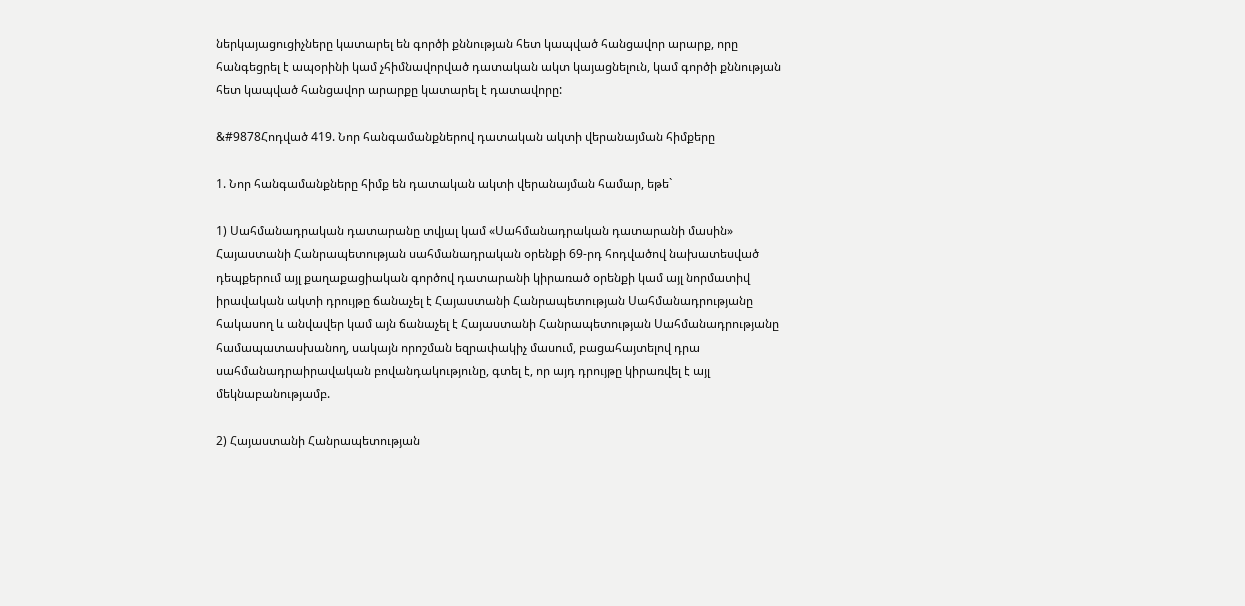ներկայացուցիչները կատարել են գործի քննության հետ կապված հանցավոր արարք, որը հանգեցրել է ապօրինի կամ չհիմնավորված դատական ակտ կայացնելուն, կամ գործի քննության հետ կապված հանցավոր արարքը կատարել է դատավորը:

&#9878Հոդված 419. Նոր հանգամանքներով դատական ակտի վերանայման հիմքերը

1. Նոր հանգամանքները հիմք են դատական ակտի վերանայման համար, եթե`

1) Սահմանադրական դատարանը տվյալ կամ «Սահմանադրական դատարանի մասին» Հայաստանի Հանրապետության սահմանադրական օրենքի 69-րդ հոդվածով նախատեսված դեպքերում այլ քաղաքացիական գործով դատարանի կիրառած օրենքի կամ այլ նորմատիվ իրավական ակտի դրույթը ճանաչել է Հայաստանի Հանրապետության Սահմանադրությանը հակասող և անվավեր կամ այն ճանաչել է Հայաստանի Հանրապետության Սահմանադրությանը համապատասխանող, սակայն որոշման եզրափակիչ մասում, բացահայտելով դրա սահմանադրաիրավական բովանդակությունը, գտել է, որ այդ դրույթը կիրառվել է այլ մեկնաբանությամբ.

2) Հայաստանի Հանրապետության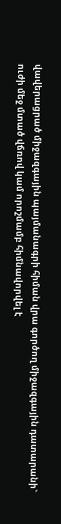վավերացրած միջազգային պայմանագրի հիման վրա գործող միջազգային դատարանի` ուժի մեջ մտած վճռով կամ որոշմամբ հիմնավորվել է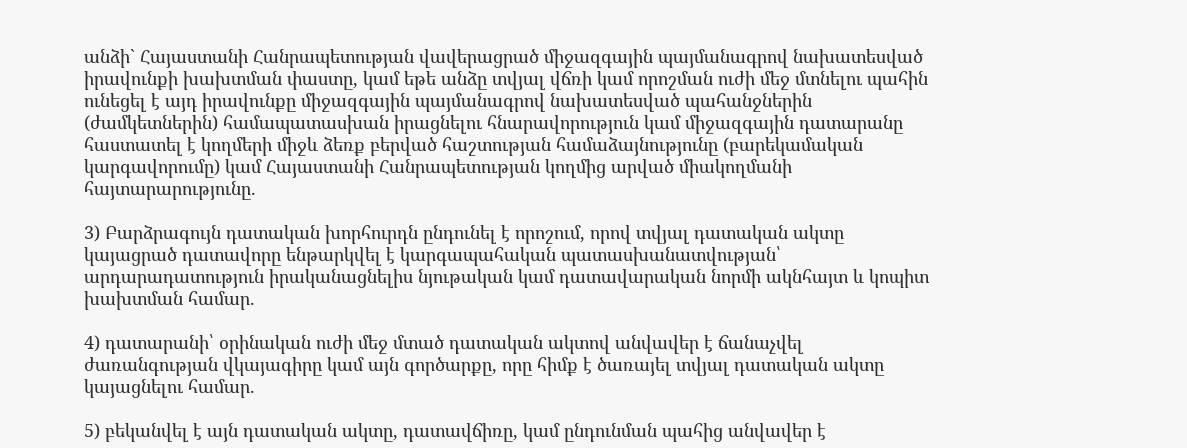անձի` Հայաստանի Հանրապետության վավերացրած միջազգային պայմանագրով նախատեսված իրավունքի խախտման փաստը, կամ եթե անձը տվյալ վճռի կամ որոշման ուժի մեջ մտնելու պահին ունեցել է այդ իրավունքը միջազգային պայմանագրով նախատեսված պահանջներին (ժամկետներին) համապատասխան իրացնելու հնարավորություն կամ միջազգային դատարանը հաստատել է կողմերի միջև ձեռք բերված հաշտության համաձայնությունը (բարեկամական կարգավորումը) կամ Հայաստանի Հանրապետության կողմից արված միակողմանի հայտարարությունը.

3) Բարձրագույն դատական խորհուրդն ընդունել է որոշում, որով տվյալ դատական ակտը կայացրած դատավորը ենթարկվել է կարգապահական պատասխանատվության՝ արդարադատություն իրականացնելիս նյութական կամ դատավարական նորմի ակնհայտ և կոպիտ խախտման համար.

4) դատարանի՝ օրինական ուժի մեջ մտած դատական ակտով անվավեր է ճանաչվել ժառանգության վկայագիրը կամ այն գործարքը, որը հիմք է ծառայել տվյալ դատական ակտը կայացնելու համար.

5) բեկանվել է այն դատական ակտը, դատավճիռը, կամ ընդունման պահից անվավեր է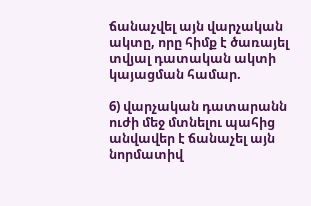ճանաչվել այն վարչական ակտը, որը հիմք է ծառայել տվյալ դատական ակտի կայացման համար.

6) վարչական դատարանն ուժի մեջ մտնելու պահից անվավեր է ճանաչել այն նորմատիվ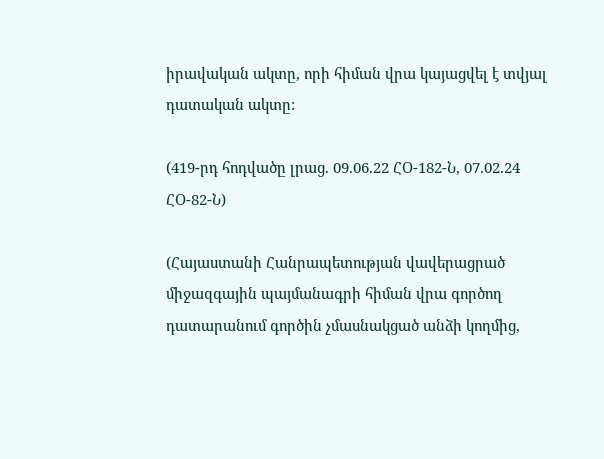իրավական ակտը, որի հիման վրա կայացվել է տվյալ դատական ակտը:

(419-րդ հոդվածը լրաց. 09.06.22 ՀՕ-182-Ն, 07.02.24 ՀՕ-82-Ն)

(Հայաստանի Հանրապետության վավերացրած միջազգային պայմանագրի հիման վրա գործող դատարանում գործին չմասնակցած անձի կողմից,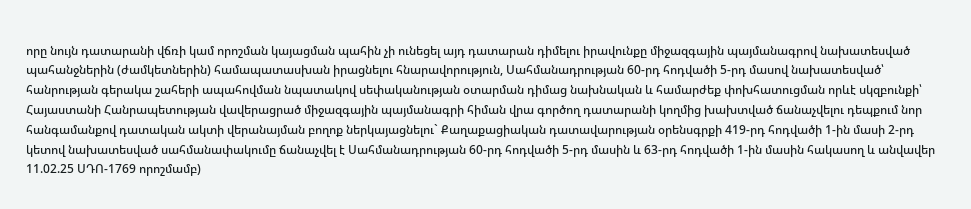որը նույն դատարանի վճռի կամ որոշման կայացման պահին չի ունեցել այդ դատարան դիմելու իրավունքը միջազգային պայմանագրով նախատեսված պահանջներին (ժամկետներին) համապատասխան իրացնելու հնարավորություն, Սահմանադրության 60-րդ հոդվածի 5-րդ մասով նախատեսված՝ հանրության գերակա շահերի ապահովման նպատակով սեփականության օտարման դիմաց նախնական և համարժեք փոխհատուցման որևէ սկզբունքի՝ Հայաստանի Հանրապետության վավերացրած միջազգային պայմանագրի հիման վրա գործող դատարանի կողմից խախտված ճանաչվելու դեպքում նոր հանգամանքով դատական ակտի վերանայման բողոք ներկայացնելու` Քաղաքացիական դատավարության օրենսգրքի 419-րդ հոդվածի 1-ին մասի 2-րդ կետով նախատեսված սահմանափակումը ճանաչվել է Սահմանադրության 60-րդ հոդվածի 5-րդ մասին և 63-րդ հոդվածի 1-ին մասին հակասող և անվավեր 11.02.25 ՍԴՈ-1769 որոշմամբ)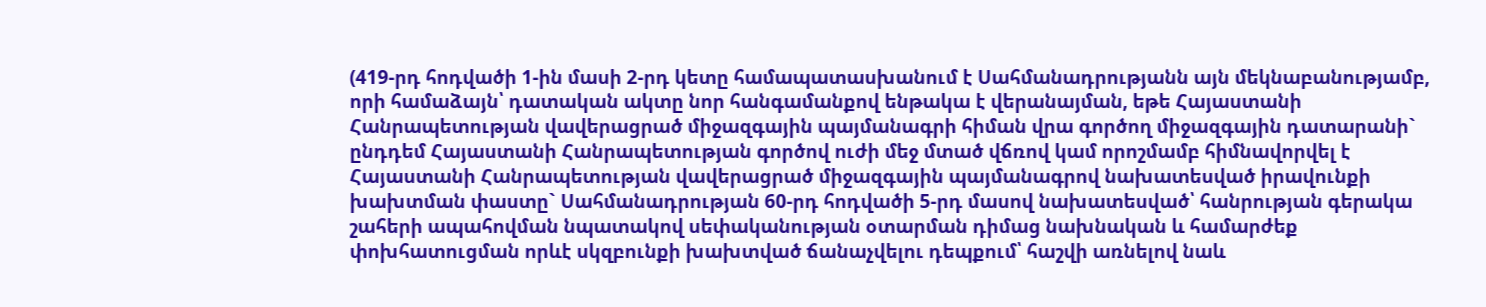(419-րդ հոդվածի 1-ին մասի 2-րդ կետը համապատասխանում է Սահմանադրությանն այն մեկնաբանությամբ, որի համաձայն՝ դատական ակտը նոր հանգամանքով ենթակա է վերանայման, եթե Հայաստանի Հանրապետության վավերացրած միջազգային պայմանագրի հիման վրա գործող միջազգային դատարանի` ընդդեմ Հայաստանի Հանրապետության գործով ուժի մեջ մտած վճռով կամ որոշմամբ հիմնավորվել է Հայաստանի Հանրապետության վավերացրած միջազգային պայմանագրով նախատեսված իրավունքի խախտման փաստը` Սահմանադրության 60-րդ հոդվածի 5-րդ մասով նախատեսված՝ հանրության գերակա շահերի ապահովման նպատակով սեփականության օտարման դիմաց նախնական և համարժեք փոխհատուցման որևէ սկզբունքի խախտված ճանաչվելու դեպքում՝ հաշվի առնելով նաև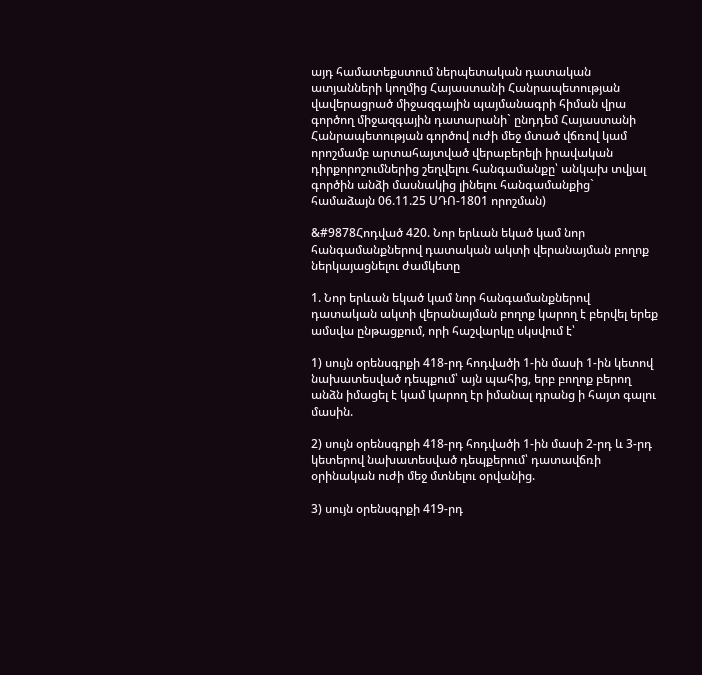այդ համատեքստում ներպետական դատական ատյանների կողմից Հայաստանի Հանրապետության վավերացրած միջազգային պայմանագրի հիման վրա գործող միջազգային դատարանի` ընդդեմ Հայաստանի Հանրապետության գործով ուժի մեջ մտած վճռով կամ որոշմամբ արտահայտված վերաբերելի իրավական դիրքորոշումներից շեղվելու հանգամանքը՝ անկախ տվյալ գործին անձի մասնակից լինելու հանգամանքից` համաձայն 06.11.25 ՍԴՈ-1801 որոշման)

&#9878Հոդված 420. Նոր երևան եկած կամ նոր հանգամանքներով դատական ակտի վերանայման բողոք ներկայացնելու ժամկետը

1. Նոր երևան եկած կամ նոր հանգամանքներով դատական ակտի վերանայման բողոք կարող է բերվել երեք ամսվա ընթացքում, որի հաշվարկը սկսվում է՝

1) սույն օրենսգրքի 418-րդ հոդվածի 1-ին մասի 1-ին կետով նախատեսված դեպքում՝ այն պահից, երբ բողոք բերող անձն իմացել է կամ կարող էր իմանալ դրանց ի հայտ գալու մասին.

2) սույն օրենսգրքի 418-րդ հոդվածի 1-ին մասի 2-րդ և 3-րդ կետերով նախատեսված դեպքերում՝ դատավճռի օրինական ուժի մեջ մտնելու օրվանից.

3) սույն օրենսգրքի 419-րդ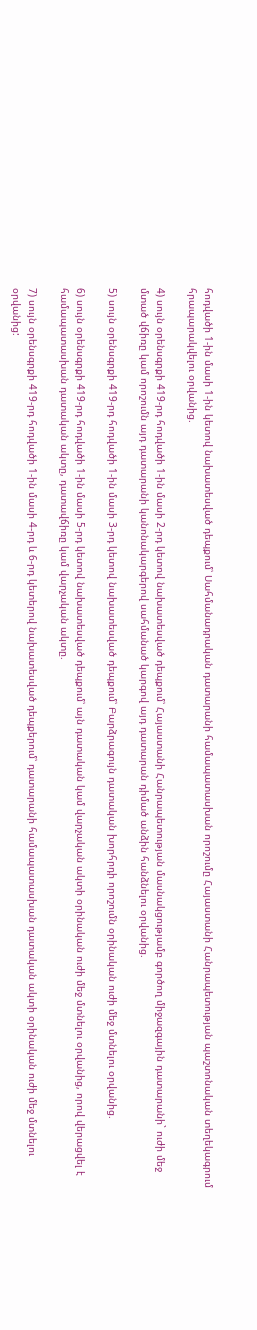հոդվածի 1-ին մասի 1-ին կետով նախատեսված դեպքում՝ Սահմանադրական դատարանի համապատասխան որոշումը Հայաստանի Հանրապետության պաշտոնական տեղեկագրում հրապարակվելու օրվանից.

4) սույն օրենսգրքի 419-րդ հոդվածի 1-ին մասի 2-րդ կետով նախատեսված դեպքում՝ Հայաստանի Հանրապետության մասնակցությամբ գործող միջազգային դատարանի` ուժի մեջ մտած վճիռը կամ որոշումն այդ դատարանի կանոնակարգերով սահմանած կարգով այդ դատարան դիմած անձին հանձնելու օրվանից.

5) սույն օրենսգրքի 419-րդ հոդվածի 1-ին մասի 3-րդ կետով նախատեսված դեպքում՝ Բարձրագույն դատական խորհրդի որոշումն օրինական ուժի մեջ մտնելու օրվանից.

6) սույն օրենսգրքի 419-րդ հոդվածի 1-ին մասի 5-րդ կետով նախատեսված դեպքում՝ այն դատական կամ վարչական ակտի օրինական ուժի մեջ մտնելու օրվանից, որով վերացվել է համապատասխան դատական ակտը, դատավճիռը կամ վարչական ակտը.

7) սույն օրենսգրքի 419-րդ հոդվածի 1-ին մասի 4-րդ և 6-րդ կետերով նախատեսված դեպքերում՝ դատարանի համապատասխան դատական ակտի օրինական ուժի մեջ մտնելու օրվանից: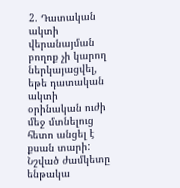2. Դատական ակտի վերանայման բողոք չի կարող ներկայացվել, եթե դատական ակտի օրինական ուժի մեջ մտնելուց հետո անցել է քսան տարի: Նշված ժամկետը ենթակա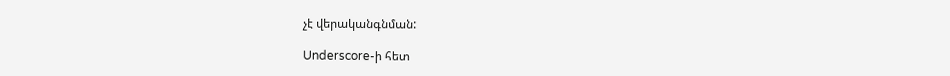չէ վերականգնման:

Underscore-ի հետ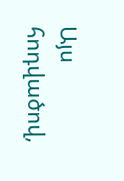Այս հոդվածով,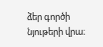ձեր գործի նյութերի վրա։